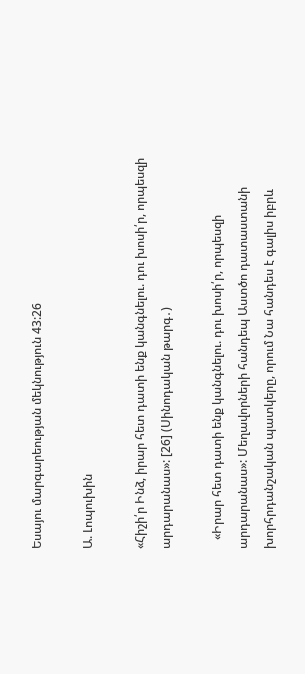Եսայու մարգարեության մեկնություն 43:26

Ա. Լոպուխին

«Հիշի՛ր Ինձ, իրար հետ դատի ենք կանգնելու. դու խոսի՛ր, որպեսզի արդարանաս»: [26] (Սինոդական թարգ․)

   «Իրար հետ դատի ենք կանգնելու. դու խոսի՛ր, որպեսզի արդարանաս»: Մեղավորների հանդեպ Աստծո դատաստանի խորհրդանշական պատկերը, որում Նա հանդես է գալիս իբրև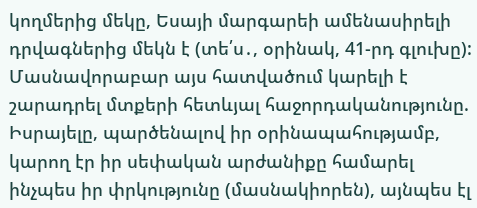կողմերից մեկը, Եսայի մարգարեի ամենասիրելի դրվագներից մեկն է (տե՛ս․, օրինակ, 41-րդ գլուխը): Մասնավորաբար այս հատվածում կարելի է շարադրել մտքերի հետևյալ հաջորդականությունը. Իսրայելը, պարծենալով իր օրինապահությամբ, կարող էր իր սեփական արժանիքը համարել ինչպես իր փրկությունը (մասնակիորեն), այնպես էլ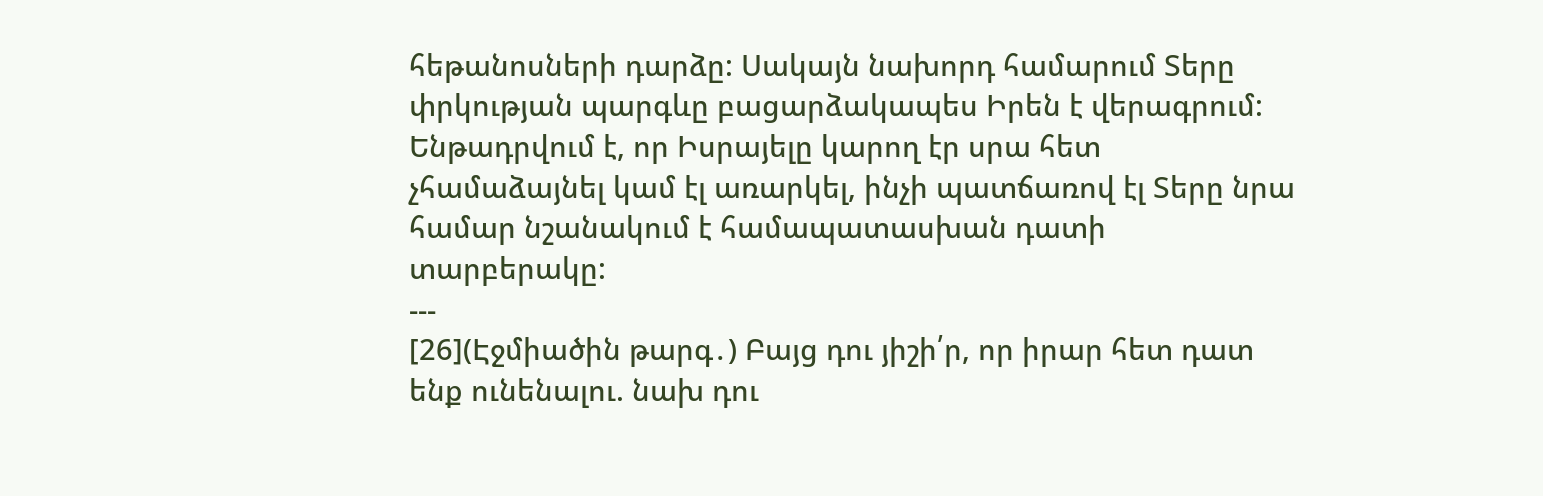հեթանոսների դարձը: Սակայն նախորդ համարում Տերը փրկության պարգևը բացարձակապես Իրեն է վերագրում: Ենթադրվում է, որ Իսրայելը կարող էր սրա հետ չհամաձայնել կամ էլ առարկել, ինչի պատճառով էլ Տերը նրա համար նշանակում է համապատասխան դատի տարբերակը:
---
[26](Էջմիածին թարգ․) Բայց դու յիշի՛ր, որ իրար հետ դատ ենք ունենալու. նախ դու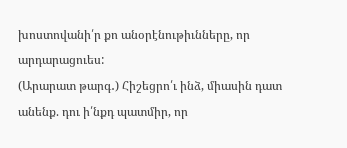խոստովանի՛ր քո անօրէնութիւնները, որ արդարացուես:
(Արարատ թարգ․) Հիշեցրո՛ւ ինձ, միասին դատ անենք. դու ի՛նքդ պատմիր, որ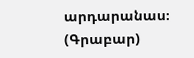արդարանաս։
(Գրաբար)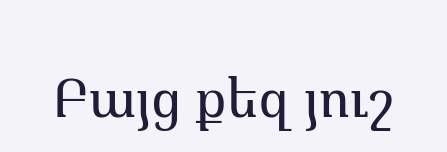Բայց քեզ յուշ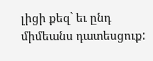լիցի քեզ` եւ ընդ միմեանս դատեսցուք: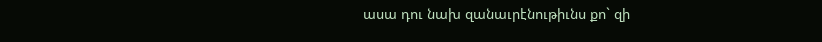ասա դու նախ զանաւրէնութիւնս քո` զի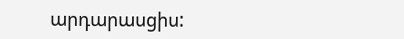արդարասցիս: